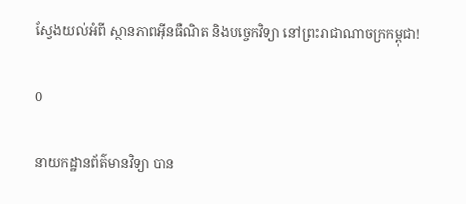ស្វែងយល់អំពី ស្ថានភាពអ៊ីនធឺណិត និងបច្ចេកវិទ្យា នៅព្រះរាជាណាចក្រកម្ពុជា!

0

នាយកដ្ឋានព័ត៌មានវិទ្យា បាន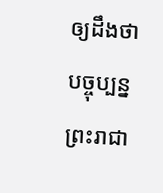ឲ្យដឹងថា បច្ចុប្បន្នព្រះរាជា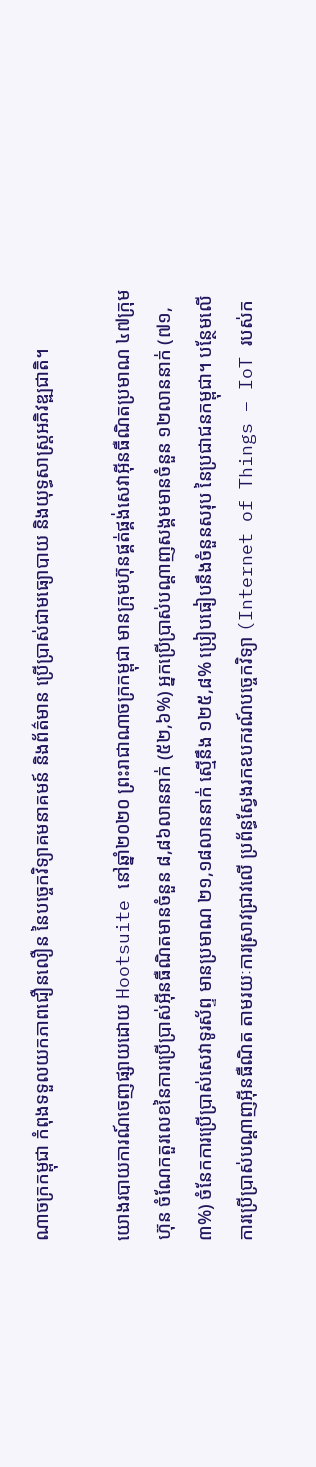ណាចក្រកម្ពុជា កំពុងទទួលយកភាពជឿនលឿន នៃបច្ចេកវិទ្យាគមនាគមន៍ និងព័ត៌មាន ប្រើប្រាស់ជាមធ្យោបាយ និងយុទ្ធសាស្ត្រអភិវឌ្ឍជាតិ។

យោងរបាយការណ៍ចេញផ្សាយដោយ Hootsuite នៅឆ្នាំ២០២០ ព្រះរាជាណាចក្រកម្ពុជា មានក្រុមហ៊ុនផ្គត់ផ្គង់សេវាអ៊ីនធឺណិតប្រមាណ ៤៧ក្រុមហ៊ុន ចំណែកតួរលេខនៃការប្រើប្រាស់អ៊ីនធឺណិតមានចំនួន ៨,៨៦លាននាក់ (៥២,៦%) អ្នកប្រើប្រាស់បណ្តាញសង្គមមានចំនួន ១២លាននាក់ (៧១,៣%) ចំនែកការប្រើប្រាស់សេវាទូរស័ព្ទ មានប្រមាណ ២១,១៨លាននាក់ ស្មើនឹង ១២៥,៨% ប្រៀបធៀបនឹងចំនួនសរុប នៃប្រជាជនកម្ពុជា។ បន្ថែមលើការប្រើប្រាស់បណ្តាញអ៊ីនធឺណិត តាមរយៈការស្រាវជ្រាវលើ ប្រព័ន្ធស្វែងរកឧបករណ៍បច្ចេកវិទ្យា (Internet of Things – IoT របស់ក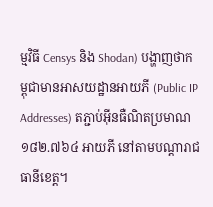ម្មវិធី Censys និង Shodan) បង្ហាញថាកម្ពុជាមានអាសយដ្ឋានអាយភី (Public IP Addresses) តភ្ជាប់អ៊ីនធឺណិតប្រមាណ ១៨២.៧៦៤ អាយភី នៅតាមបណ្តារាជធានីខេត្ត។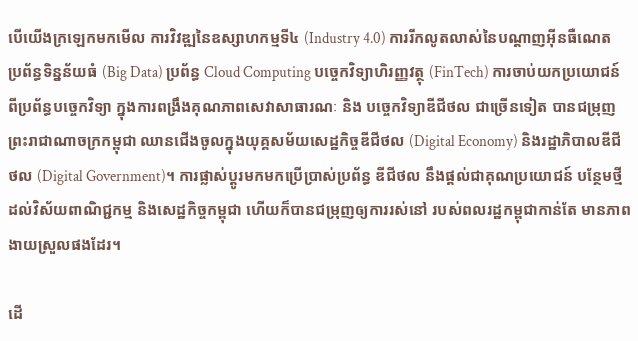បើយើងក្រឡេកមកមើល ការវិវឌ្ឍនៃឧស្សាហកម្មទី៤ (Industry 4.0) ការរីកលូតលាស់នៃបណ្តាញអ៊ីនធឺណេត ប្រព័ន្ធទិន្នន័យធំ (Big Data) ប្រព័ន្ធ Cloud Computing បច្ចេកវិទ្យាហិរញ្ញវត្ថុ (FinTech) ការចាប់យកប្រយោជន៍ពីប្រព័ន្ធបច្ចេកវិទ្យា ក្នុងការពង្រឹងគុណភាពសេវាសាធារណៈ និង បច្ចេកវិទ្យាឌីជីថល ជាច្រើនទៀត បានជម្រុញព្រះរាជាណាចក្រកម្ពុជា ឈានជើងចូលក្នុងយុគ្គសម័យសេដ្ឋកិច្ចឌីជីថល (Digital Economy) និងរដ្ឋាភិបាលឌីជីថល (Digital Government)។ ការផ្លាស់ប្តូរមកមកប្រើប្រាស់ប្រព័ន្ធ ឌីជីថល នឹងផ្តល់ជាគុណប្រយោជន៍ បន្ថែមថ្មីដល់វិស័យពាណិជ្ជកម្ម និងសេដ្ឋកិច្ចកម្ពុជា ហើយក៏បានជម្រុញឲ្យការរស់នៅ របស់ពលរដ្ឋកម្ពុជាកាន់តែ មានភាពងាយស្រួលផងដែរ។

ដើ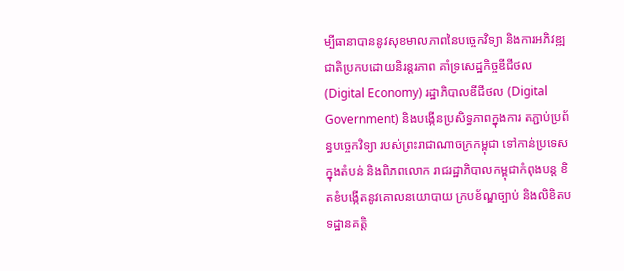ម្បីធានាបាននូវសុខមាលភាពនៃបច្ចេកវិទ្យា និងការអភិវឌ្ឍជាតិប្រកបដោយនិរន្តរភាព គាំទ្រសេដ្ឋកិច្ចឌីជីថល (Digital Economy) រដ្ឋាភិបាលឌីជីថល (Digital Government) និងបង្កើនប្រសិទ្ធភាពក្នុងការ តភ្ជាប់ប្រព័ន្ធបច្ចេកវិទ្យា របស់ព្រះរាជាណាចក្រកម្ពុជា ទៅកាន់ប្រទេសក្នុងតំបន់ និងពិភពលោក រាជរដ្ឋាភិបាលកម្ពុជាកំពុងបន្ត ខិតខំបង្កើតនូវគោលនយោបាយ ក្របខ័ណ្ឌច្បាប់ និងលិខិតបទដ្ឋានគត្តិ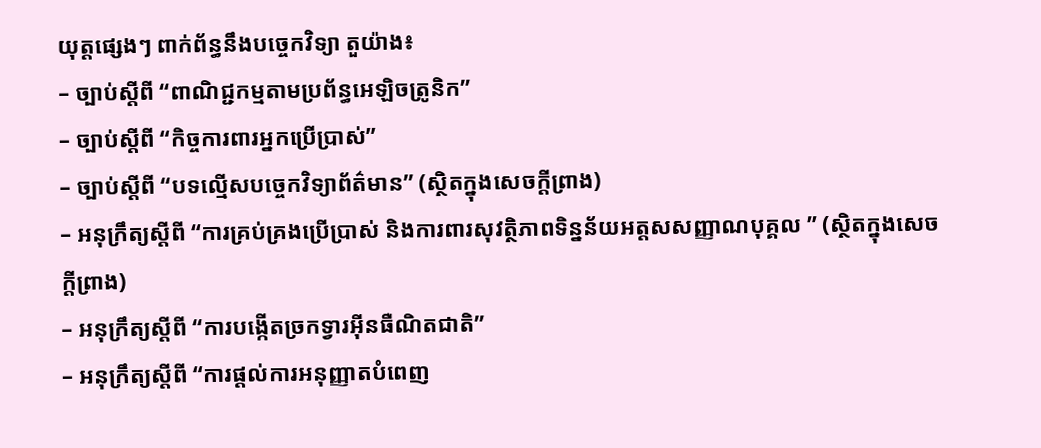យុត្តផ្សេងៗ ពាក់ព័ន្ធនឹងបច្ចេកវិទ្យា តួយ៉ាង៖
– ច្បាប់ស្តីពី “ពាណិជ្ជកម្មតាមប្រព័ន្ធអេឡិចត្រូនិក”
– ច្បាប់ស្តីពី “កិច្ចការពារអ្នកប្រើប្រាស់”
– ច្បាប់ស្តីពី “បទល្មើសបច្ចេកវិទ្យាព័ត៌មាន” (ស្ថិតក្នុងសេចក្តីព្រាង)
– អនុក្រឹត្យស្តីពី “ការគ្រប់គ្រងប្រើប្រាស់ និងការពារសុវត្ថិភាពទិន្នន័យអត្តសសញ្ញាណបុគ្គល ” (ស្ថិតក្នុងសេចក្តីព្រាង)
– អនុក្រឹត្យស្តីពី “ការបង្កើតច្រកទ្វារអ៊ីនធឺណិតជាតិ”
– អនុក្រឹត្យស្តីពី “ការផ្តល់ការអនុញ្ញាតបំពេញ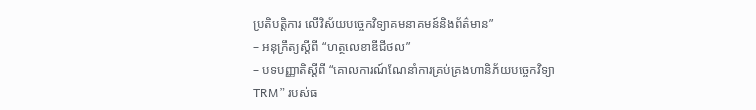ប្រតិបត្តិការ លើវិស័យបច្ចេកវិទ្យាគមនាគមន៍និងព័ត៌មាន”
– អនុក្រឹត្យស្តីពី “ហត្ថលេខាឌីជីថល”
– បទបញ្ញាតិស្តីពី “គោលការណ៍ណែនាំការគ្រប់គ្រងហានិភ័យបច្ចេកវិទ្យា TRM” របស់ធ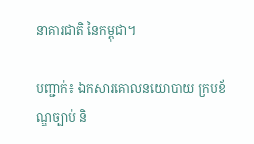នាគារជាតិ នៃកម្ពុជា។

បញ្ជាក់៖ ឯកសារគោលនយោបាយ ក្របខ័ណ្ឌច្បាប់ និ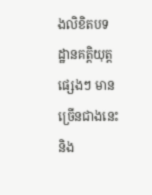ងលិខិតបទដ្ឋានគត្តិយុត្តផ្សេងៗ មានច្រើនជាងនេះ និង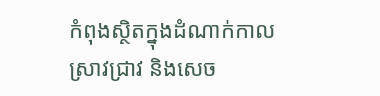កំពុងស្ថិតក្នុងដំណាក់កាលស្រាវជ្រាវ និងសេច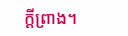ក្តីព្រាង។